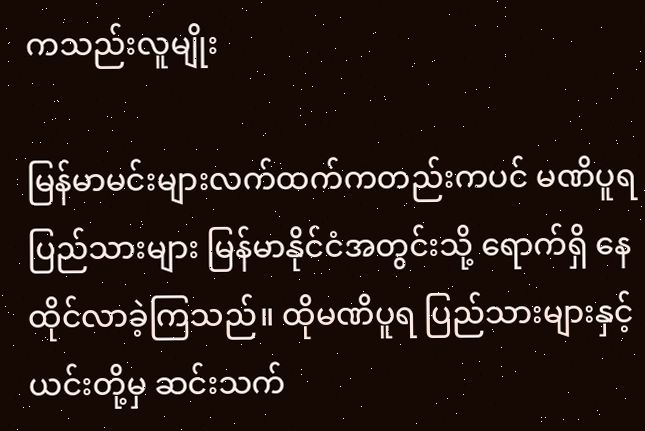ကသည်းလူမျိုး

မြန်မာမင်းများလက်ထက်ကတည်းကပင် မဏိပူရ ပြည်သားများ မြန်မာနိုင်ငံအတွင်းသို့ ရောက်ရှိ နေထိုင်လာခဲ့ကြသည်။ ထိုမဏိပူရ ပြည်သားများနှင့် ယင်းတို့မှ ဆင်းသက်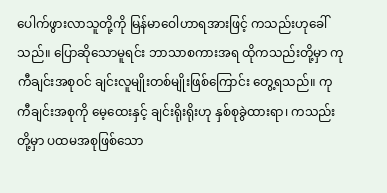ပေါက်ဖွားလာသူတို့ကို မြန်မာဝေါဟာရအားဖြင့် ကသည်းဟုခေါ်သည်။ ပြောဆိုသောမူရင်း ဘာသာစကားအရ ထိုကသည်းတို့မှာ ကုကီချင်းအစုဝင် ချင်းလူမျိုးတစ်မျိုးဖြစ်ကြောင်း တွေ့ရသည်။ ကုကီချင်းအစုကို မေ့ထေးနှင့် ချင်းရိုးရိုးဟု နှစ်စုခွဲထားရာ၊ ကသည်းတို့မှာ ပထမအစုဖြစ်သော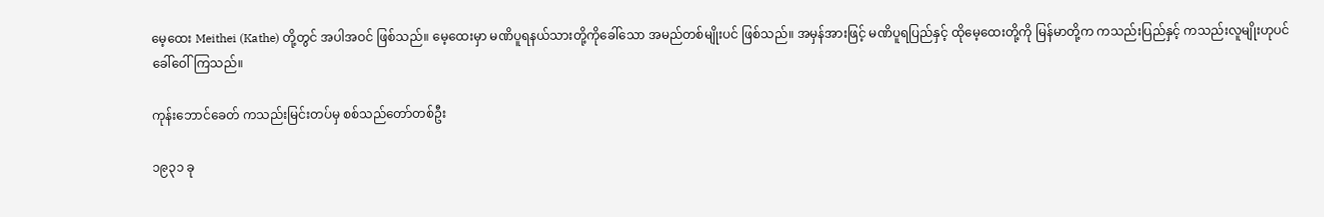မေ့ထေး Meithei (Kathe) တို့တွင် အပါအဝင် ဖြစ်သည်။ မေ့ထေးမှာ မဏိပူရနယ်သားတို့ကိုခေါ်သော အမည်တစ်မျိုးပင် ဖြစ်သည်။ အမှန်အားဖြင့် မဏိပူရပြည်နှင့် ထိုမေ့ထေးတို့ကို မြန်မာတို့က ကသည်းပြည်နှင့် ကသည်းလူမျိုးဟုပင် ခေါ်ဝေါ်ကြသည်။

ကုန်းဘောင်ခေတ် ကသည်းမြင်းတပ်မှ စစ်သည်တော်တစ်ဦး

၁၉၃၁ ခု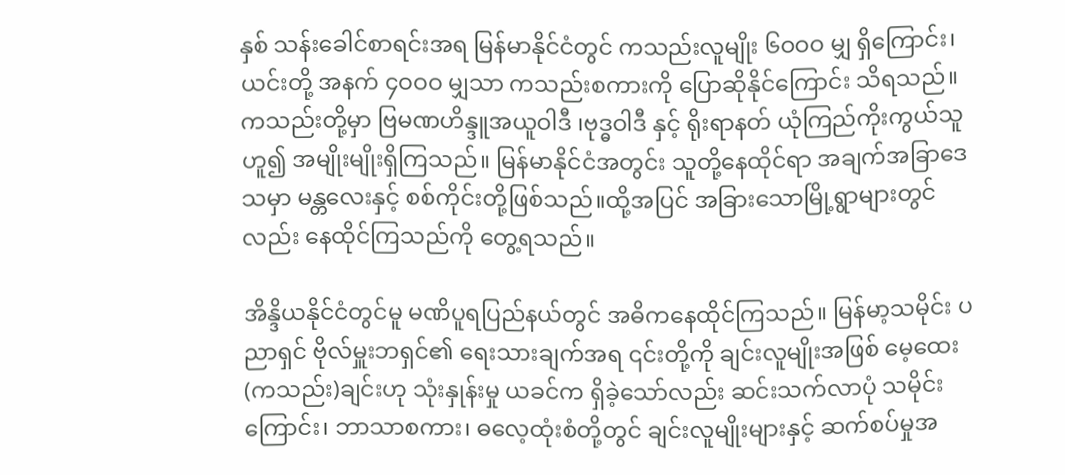နှစ် သန်းခေါင်စာရင်းအရ မြန်မာနိုင်ငံတွင် ကသည်းလူမျိုး ၆ဝဝဝ မျှ ရှိကြောင်း၊ ယင်းတို့ အနက် ၄ဝဝဝ မျှသာ ကသည်းစကားကို ပြောဆိုနိုင်ကြောင်း သိရသည်။ ကသည်းတို့မှာ ဗြမဏဟိန္ဒူအယူဝါဒီ ၊ဗုဒ္ဓဝါဒီ နှင့် ရိုးရာနတ် ယုံကြည်ကိုးကွယ်သူဟူ၍ အမျိုးမျိုးရှိကြသည်။ မြန်မာနိုင်ငံအတွင်း သူတို့နေထိုင်ရာ အချက်အခြာဒေသမှာ မန္တ‌လေးနှင့် စစ်ကိုင်းတို့ဖြစ်သည်။ထို့အပြင် အခြားသောမြို့ရွာများတွင်လည်း နေထိုင်ကြသည်ကို တွေ့ရသည်။

အိန္ဒိယနိုင်ငံတွင်မူ မဏိပူရပြည်နယ်တွင် အဓိကနေထိုင်ကြသည်။ မြန်မာ့သမိုင်း ပညာရှင် ဗိုလ်မှူးဘရှင်၏ ရေးသားချက်အရ ၎င်းတို့ကို ချင်းလူမျိုးအဖြစ် မေ့ထေး (ကသည်း)ချင်းဟု သုံးနှုန်းမှု ယခင်က ရှိခဲ့သော်လည်း ဆင်းသက်လာပုံ သမိုင်းကြောင်း၊ ဘာသာစကား၊ ဓလေ့ထုံးစံတို့တွင် ချင်းလူမျိုးများနှင့် ဆက်စပ်မှုအ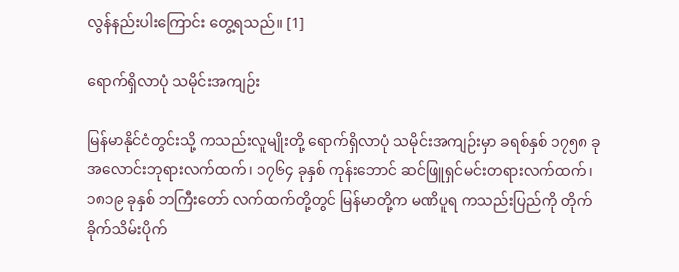လွန်နည်းပါးကြောင်း တွေ့ရသည်။ [1]

ရောက်ရှိလာပုံ သမိုင်းအကျဉ်း

မြန်မာနိုင်ငံတွင်းသို့ ကသည်းလူမျိုးတို့ ရောက်ရှိလာပုံ သမိုင်းအကျဉ်းမှာ ခရစ်နှစ် ၁၇၅၈ ခု အလောင်းဘုရားလက်ထက်၊ ၁၇၆၄ ခုနှစ် ကုန်းဘောင် ဆင်ဖြူရှင်မင်းတရားလက်ထက်၊ ၁၈၁၉ ခုနှစ် ဘကြီးတော် လက်ထက်တို့တွင် မြန်မာတို့က မဏိပူရ ကသည်းပြည်ကို တိုက်ခိုက်သိမ်းပိုက်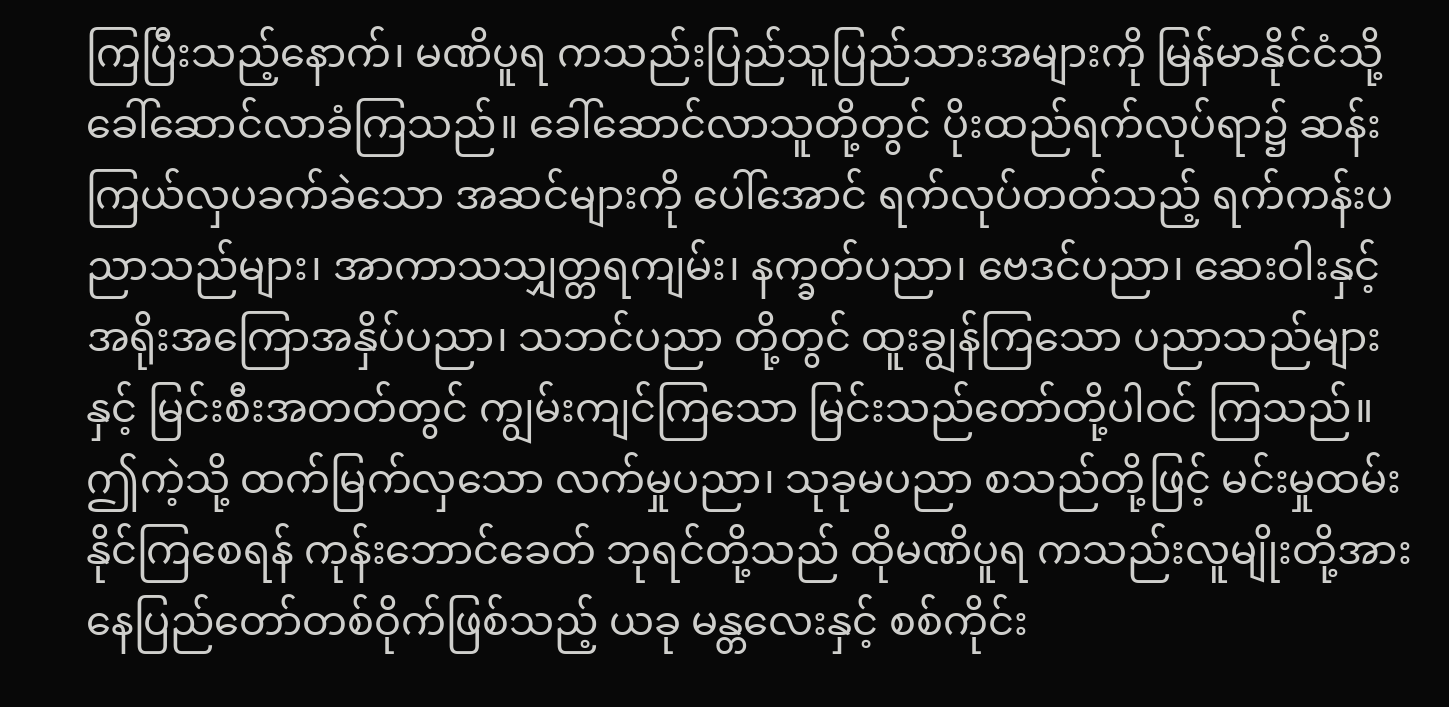ကြပြီးသည့်နောက်၊ မဏိပူရ ကသည်းပြည်သူပြည်သားအများကို မြန်မာနိုင်ငံသို့ ခေါ်ဆောင်လာခံကြသည်။ ခေါ်ဆောင်လာသူတို့တွင် ပိုးထည်ရက်လုပ်ရာ၌ ဆန်းကြယ်လှပခက်ခဲသော အဆင်များကို ပေါ်အောင် ရက်လုပ်တတ်သည့် ရက်ကန်းပညာသည်များ၊ အာကာသသျှတ္တရကျမ်း၊ နက္ခတ်ပညာ၊ ဗေဒင်ပညာ၊ ဆေးဝါးနှင့် အရိုးအကြောအနှိပ်ပညာ၊ သဘင်ပညာ တို့တွင် ထူးချွန်ကြသော ပညာသည်များနှင့် မြင်းစီးအတတ်တွင် ကျွမ်းကျင်ကြသော မြင်းသည်တော်တို့ပါဝင် ကြသည်။ ဤကဲ့သို့ ထက်မြက်လှသော လက်မှုပညာ၊ သုခုမပညာ စသည်တို့ဖြင့် မင်းမှုထမ်းနိုင်ကြစေရန် ကုန်းဘောင်ခေတ် ဘုရင်တို့သည် ထိုမဏိပူရ ကသည်းလူမျိုးတို့အား နေပြည်တော်တစ်ဝိုက်ဖြစ်သည့် ယခု မန္တလေးနှင့် စစ်ကိုင်း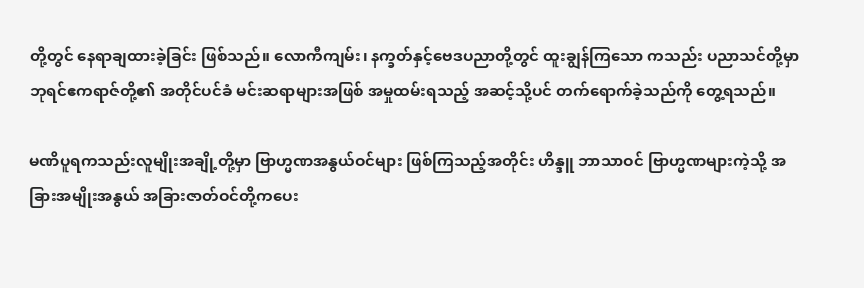တို့တွင် နေရာချထားခဲ့ခြင်း ဖြစ်သည်။ လောကီကျမ်း၊ နက္ခတ်နှင့်ဗေဒပညာတို့တွင် ထူးချွန်ကြသော ကသည်း ပညာသင်တို့မှာ ဘုရင်ဧကရာဇ်တို့၏ အတိုင်ပင်ခံ မင်းဆရာများအဖြစ် အမှုထမ်းရသည့် အဆင့်သို့ပင် တက်ရောက်ခဲ့သည်ကို တွေ့ရသည်။

မဏိပူရကသည်းလူမျိုးအချို့တို့မှာ ဗြာဟ္မဏအနွယ်ဝင်များ ဖြစ်ကြသည့်အတိုင်း ဟိန္ဒူ ဘာသာဝင် ဗြာဟ္မဏများကဲ့သို့ အခြားအမျိုးအနွယ် အခြားဇာတ်ဝင်တို့ကပေး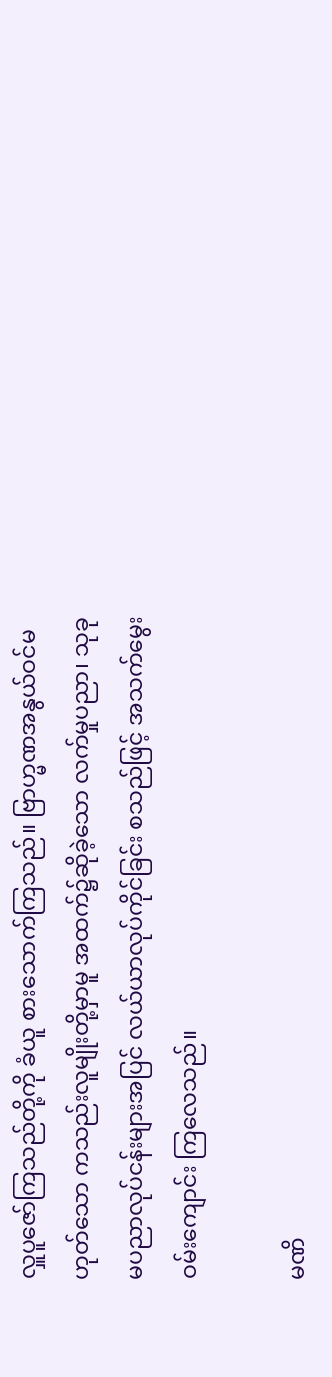လှူပူဇော်ကြသည်တို့ကို ခံယူ စားသောက်ကြသည်။ ဗြာဟ္မဏအနွယ်ဝင်မဟုတ်သော ကသည်းလူမျိုးတို့မှာမူ အထက်၌ဆိုခဲ့သော လက်မှုပညာ၊ သုခုမပညာလုပ်ငန်းများအပြင် လယ်ယာလုပ်ကိုင်ခြင်း စသည်ဖြင့် အသက်မွေးဝမ်းကျောင်း ကြလေသည်။

မဏိ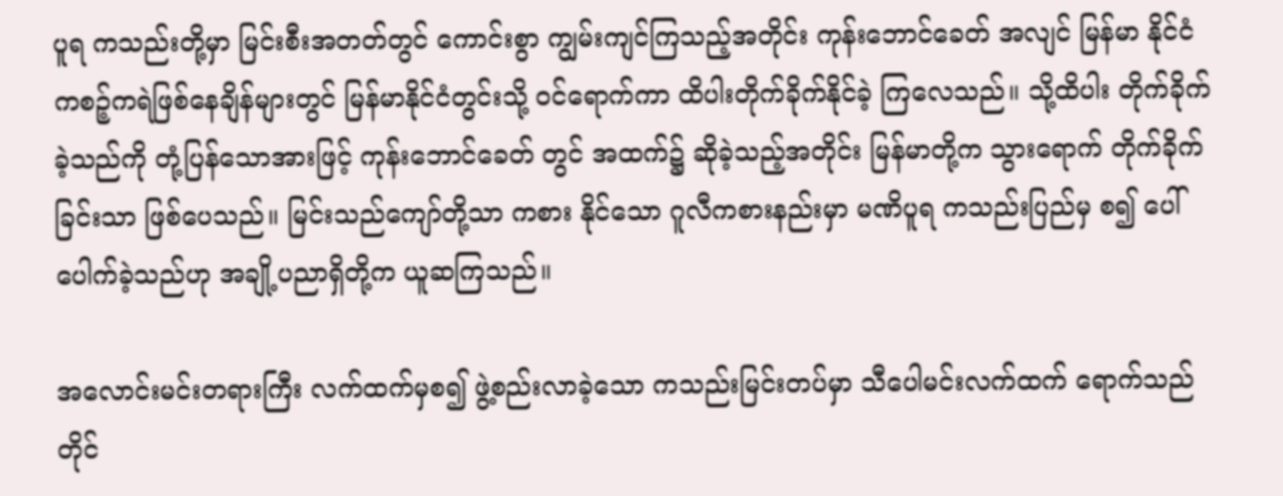ပူရ ကသည်းတို့မှာ မြင်းစီးအတတ်တွင် ကောင်းစွာ ကျွမ်းကျင်ကြသည့်အတိုင်း ကုန်းဘောင်ခေတ် အလျင် မြန်မာ နိုင်ငံ ကစဉ့်ကရဲဖြစ်နေချိန်များတွင် မြန်မာနိုင်ငံတွင်းသို့ ဝင်ရောက်ကာ ထိပါးတိုက်ခိုက်နိုင်ခဲ့ ကြလေသည်။ သို့ထိပါး တိုက်ခိုက်ခဲ့သည်ကို တုံ့ပြန်သောအားဖြင့် ကုန်းဘောင်ခေတ် တွင် အထက်၌ ဆိုခဲ့သည့်အတိုင်း မြန်မာတို့က သွားရောက် တိုက်ခိုက်ခြင်းသာ ဖြစ်ပေသည်။ မြင်းသည်ကျော်တို့သာ ကစား နိုင်သော ဂူလီကစားနည်းမှာ မဏိပူရ ကသည်းပြည်မှ စ၍ ပေါ်ပေါက်ခဲ့သည်ဟု အချို့ပညာရှိတို့က ယူဆကြသည်။

အလောင်းမင်းတရားကြီး လက်ထက်မှစ၍ ဖွဲ့စည်းလာခဲ့သော ကသည်းမြင်းတပ်မှာ သီပေါမင်းလက်ထက် ရောက်သည် တိုင်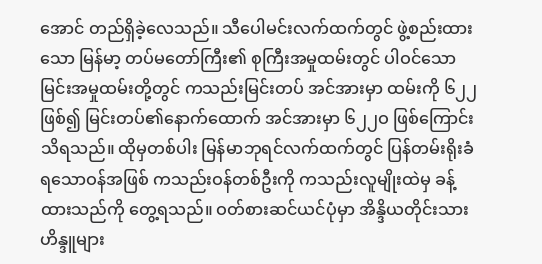အောင် တည်ရှိခဲ့လေသည်။ သီပေါမင်းလက်ထက်တွင် ဖွဲ့စည်းထားသော မြန်မာ့ တပ်မတော်ကြီး၏ စုကြီးအမှုထမ်းတွင် ပါဝင်သော မြင်းအမှုထမ်းတို့တွင် ကသည်းမြင်းတပ် အင်အားမှာ ထမ်းကို ၆၂၂ ဖြစ်၍ မြင်းတပ်၏နောက်ထောက် အင်အားမှာ ၆၂၂ဝ ဖြစ်ကြောင်း သိရသည်။ ထိုမှတစ်ပါး မြန်မာဘုရင်လက်ထက်တွင် ပြန်တမ်းရိုးခံရသောဝန်အဖြစ် ကသည်းဝန်တစ်ဦးကို ကသည်းလူမျိုးထဲမှ ခန့်ထားသည်ကို တွေ့ရသည်။ ဝတ်စားဆင်ယင်ပုံမှာ အိန္ဒိယတိုင်းသားဟိန္ဒူများ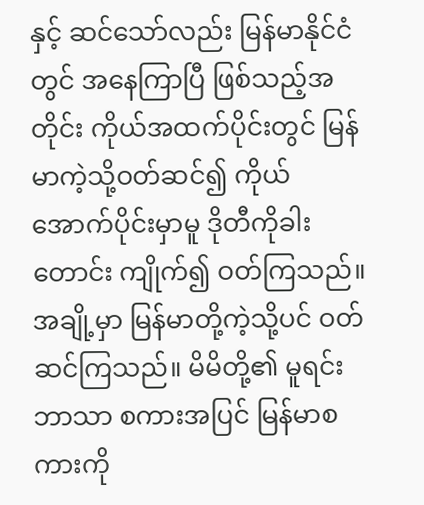နှင့် ဆင်သော်လည်း မြန်မာနိုင်ငံတွင် အနေကြာပြီ ဖြစ်သည့်အတိုင်း ကိုယ်အထက်ပိုင်းတွင် မြန်မာကဲ့သို့ဝတ်ဆင်၍ ကိုယ်အောက်ပိုင်းမှာမူ ဒိုတီကိုခါးတောင်း ကျိုက်၍ ဝတ်ကြသည်။ အချို့မှာ မြန်မာတို့ကဲ့သို့ပင် ဝတ်ဆင်ကြသည်။ မိမိတို့၏ မူရင်းဘာသာ စကားအပြင် မြန်မာစကားကို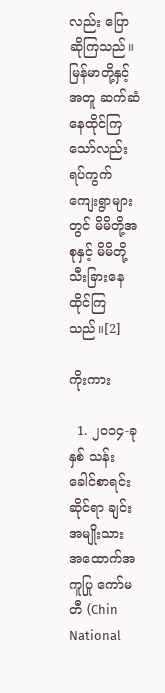လည်း ပြောဆိုကြသည်။ မြန်မာတို့နှင့် အတူ ဆက်ဆံနေထိုင်ကြသော်လည်း ရပ်ကွက် ကျေးရွာများတွင် မိမိတို့အစုနှင့် မိမိတို့သီးခြားနေထိုင်ကြသည်။[2]

ကိုးကား

  1. ၂၀၁၄-ခုနှစ် သန်းခေါင်စာရင်းဆိုင်ရာ ချင်းအမျိုးသား အထောက်အကူပြု ကော်မတီ (Chin National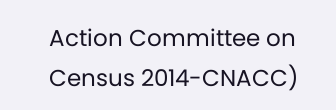Action Committee on Census 2014-CNACC)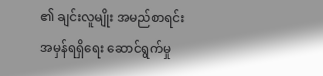၏ ချင်းလူမျိုး အမည်စာရင်း အမှန်ရရှိရေး ဆောင်ရွက်မှု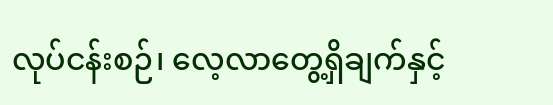လုပ်ငန်းစဉ်၊ လေ့လာတွေ့ရှိချက်နှင့်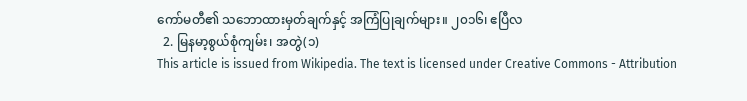ကော်မတီ၏ သဘောထားမှတ်ချက်နှင့် အကြံပြုချက်များ။ ၂၀၁၆၊ ဧပြီလ
  2. မြနမာ့စွယ်စုံကျမ်း၊ အတွဲ(၁)
This article is issued from Wikipedia. The text is licensed under Creative Commons - Attribution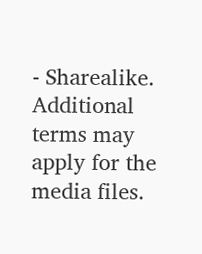- Sharealike. Additional terms may apply for the media files.